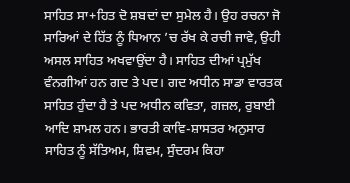ਸਾਹਿਤ ਸਾ+ਹਿਤ ਦੋ ਸ਼ਬਦਾਂ ਦਾ ਸੁਮੇਲ ਹੈ। ਉਹ ਰਚਨਾ ਜੋ ਸਾਰਿਆਂ ਦੇ ਹਿੱਤ ਨੂੰ ਧਿਆਨ ’ਚ ਰੱਖ ਕੇ ਰਚੀ ਜਾਵੇ, ਉਹੀ ਅਸਲ ਸਾਹਿਤ ਅਖਵਾਉਂਦਾ ਹੈ। ਸਾਹਿਤ ਦੀਆਂ ਪ੍ਰਮੁੱਖ ਵੰਨਗੀਆਂ ਹਨ ਗਦ ਤੇ ਪਦ। ਗਦ ਅਧੀਨ ਸਾਡਾ ਵਾਰਤਕ ਸਾਹਿਤ ਹੁੰਦਾ ਹੈ ਤੇ ਪਦ ਅਧੀਨ ਕਵਿਤਾ, ਗਜ਼ਲ, ਰੁਬਾਈ ਆਦਿ ਸ਼ਾਮਲ ਹਨ। ਭਾਰਤੀ ਕਾਵਿ-ਸ਼ਾਸਤਰ ਅਨੁਸਾਰ ਸਾਹਿਤ ਨੂੰ ਸੱਤਿਅਮ, ਸ਼ਿਵਮ, ਸੁੰਦਰਮ ਕਿਹਾ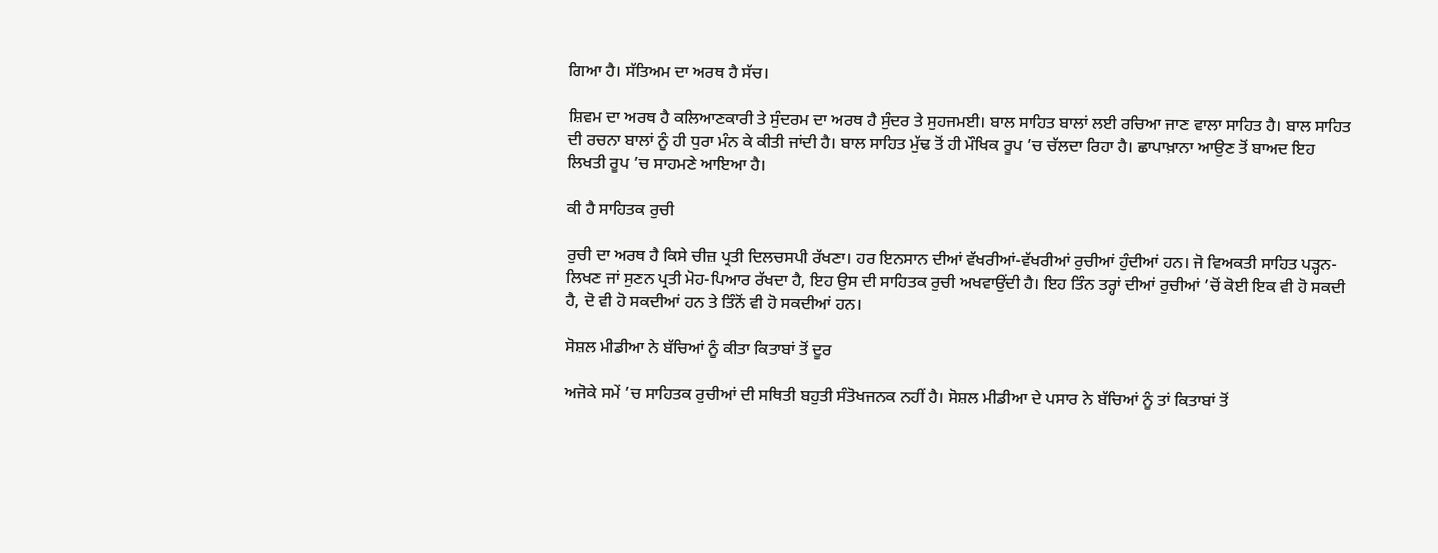ਗਿਆ ਹੈ। ਸੱਤਿਅਮ ਦਾ ਅਰਥ ਹੈ ਸੱਚ।

ਸ਼ਿਵਮ ਦਾ ਅਰਥ ਹੈ ਕਲਿਆਣਕਾਰੀ ਤੇ ਸੁੰਦਰਮ ਦਾ ਅਰਥ ਹੈ ਸੁੰਦਰ ਤੇ ਸੁਹਜਮਈ। ਬਾਲ ਸਾਹਿਤ ਬਾਲਾਂ ਲਈ ਰਚਿਆ ਜਾਣ ਵਾਲਾ ਸਾਹਿਤ ਹੈ। ਬਾਲ ਸਾਹਿਤ ਦੀ ਰਚਨਾ ਬਾਲਾਂ ਨੂੰ ਹੀ ਧੁਰਾ ਮੰਨ ਕੇ ਕੀਤੀ ਜਾਂਦੀ ਹੈ। ਬਾਲ ਸਾਹਿਤ ਮੁੱਢ ਤੋਂ ਹੀ ਮੌਖਿਕ ਰੂਪ ’ਚ ਚੱਲਦਾ ਰਿਹਾ ਹੈ। ਛਾਪਾਖ਼ਾਨਾ ਆਉਣ ਤੋਂ ਬਾਅਦ ਇਹ ਲਿਖਤੀ ਰੂਪ ’ਚ ਸਾਹਮਣੇ ਆਇਆ ਹੈ।

ਕੀ ਹੈ ਸਾਹਿਤਕ ਰੁਚੀ

ਰੁਚੀ ਦਾ ਅਰਥ ਹੈ ਕਿਸੇ ਚੀਜ਼ ਪ੍ਰਤੀ ਦਿਲਚਸਪੀ ਰੱਖਣਾ। ਹਰ ਇਨਸਾਨ ਦੀਆਂ ਵੱਖਰੀਆਂ-ਵੱਖਰੀਆਂ ਰੁਚੀਆਂ ਹੁੰਦੀਆਂ ਹਨ। ਜੋ ਵਿਅਕਤੀ ਸਾਹਿਤ ਪੜ੍ਹਨ-ਲਿਖਣ ਜਾਂ ਸੁਣਨ ਪ੍ਰਤੀ ਮੋਹ-ਪਿਆਰ ਰੱਖਦਾ ਹੈ, ਇਹ ਉਸ ਦੀ ਸਾਹਿਤਕ ਰੁਚੀ ਅਖਵਾਉਂਦੀ ਹੈ। ਇਹ ਤਿੰਨ ਤਰ੍ਹਾਂ ਦੀਆਂ ਰੁਚੀਆਂ ’ਚੋਂ ਕੋਈ ਇਕ ਵੀ ਹੋ ਸਕਦੀ ਹੈ, ਦੋ ਵੀ ਹੋ ਸਕਦੀਆਂ ਹਨ ਤੇ ਤਿੰਨੋਂ ਵੀ ਹੋ ਸਕਦੀਆਂ ਹਨ।

ਸੋਸ਼ਲ ਮੀਡੀਆ ਨੇ ਬੱਚਿਆਂ ਨੂੰ ਕੀਤਾ ਕਿਤਾਬਾਂ ਤੋਂ ਦੂਰ

ਅਜੋਕੇ ਸਮੇਂ ’ਚ ਸਾਹਿਤਕ ਰੁਚੀਆਂ ਦੀ ਸਥਿਤੀ ਬਹੁਤੀ ਸੰਤੋਖਜਨਕ ਨਹੀਂ ਹੈ। ਸੋਸ਼ਲ ਮੀਡੀਆ ਦੇ ਪਸਾਰ ਨੇ ਬੱਚਿਆਂ ਨੂੰ ਤਾਂ ਕਿਤਾਬਾਂ ਤੋਂ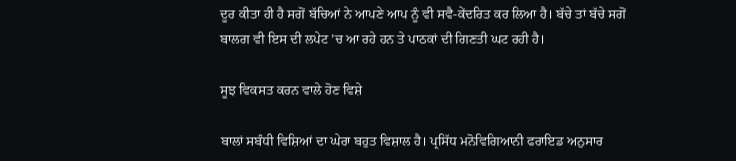ਦੂਰ ਕੀਤਾ ਹੀ ਹੈ ਸਗੋਂ ਬੱਚਿਆਂ ਨੇ ਆਪਣੇ ਆਪ ਨੂੰ ਵੀ ਸਵੈ-ਕੇਂਦਰਿਤ ਕਰ ਲਿਆ ਹੈ। ਬੱਚੇ ਤਾਂ ਬੱਚੇ ਸਗੋਂ ਬਾਲਗ ਵੀ ਇਸ ਦੀ ਲਪੇਟ ’ਚ ਆ ਰਹੇ ਹਨ ਤੇ ਪਾਠਕਾਂ ਦੀ ਗਿਣਤੀ ਘਟ ਰਹੀ ਹੈ।

ਸੂਝ ਵਿਕਸਤ ਕਰਨ ਵਾਲੇ ਹੋਣ ਵਿਸ਼ੇ

ਬਾਲਾਂ ਸਬੰਧੀ ਵਿਸ਼ਿਆਂ ਦਾ ਘੇਰਾ ਬਹੁਤ ਵਿਸ਼ਾਲ ਹੈ। ਪ੍ਰਸਿੱਧ ਮਨੋਵਿਗਿਆਨੀ ਫਰਾਇਡ ਅਨੁਸਾਰ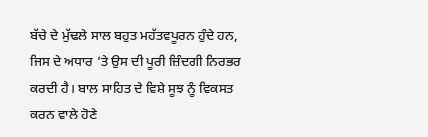ਬੱਚੇ ਦੇ ਮੁੱਢਲੇ ਸਾਲ ਬਹੁਤ ਮਹੱਤਵਪੂਰਨ ਹੁੰਦੇ ਹਨ, ਜਿਸ ਦੇ ਅਧਾਰ ’ਤੇ ਉਸ ਦੀ ਪੂਰੀ ਜ਼ਿੰਦਗੀ ਨਿਰਭਰ ਕਰਦੀ ਹੈ। ਬਾਲ ਸਾਹਿਤ ਦੇ ਵਿਸ਼ੇ ਸੂਝ ਨੂੰ ਵਿਕਸਤ ਕਰਨ ਵਾਲੇ ਹੋਣੇ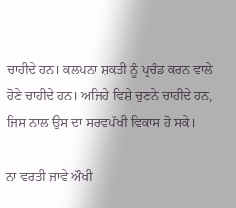ਚਾਹੀਦੇ ਹਨ। ਕਲਪਨਾ ਸ਼ਕਤੀ ਨੂੰ ਪ੍ਰਚੰਡ ਕਰਨ ਵਾਲੇ ਹੋਣੇ ਚਾਹੀਦੇ ਹਨ। ਅਜਿਹੇ ਵਿਸ਼ੇ ਚੁਣਨੇ ਚਾਹੀਦੇ ਹਨ, ਜਿਸ ਨਾਲ ਉਸ ਦਾ ਸਰਵਪੱਖੀ ਵਿਕਾਸ ਹੋ ਸਕੇ।

ਨਾ ਵਰਤੀ ਜਾਵੇ ਔਖੀ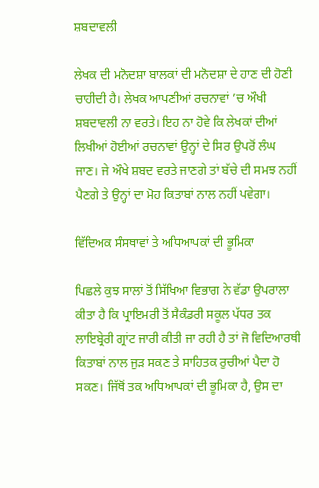ਸ਼ਬਦਾਵਲੀ

ਲੇਖਕ ਦੀ ਮਨੋਦਸ਼ਾ ਬਾਲਕਾਂ ਦੀ ਮਨੋਦਸ਼ਾ ਦੇ ਹਾਣ ਦੀ ਹੋਣੀ ਚਾਹੀਦੀ ਹੈ। ਲੇਖਕ ਆਪਣੀਆਂ ਰਚਨਾਵਾਂ ’ਚ ਔਖੀ ਸ਼ਬਦਾਵਲੀ ਨਾ ਵਰਤੇ। ਇਹ ਨਾ ਹੋਵੇ ਕਿ ਲੇਖਕਾਂ ਦੀਆਂ ਲਿਖੀਆਂ ਹੋਈਆਂ ਰਚਨਾਵਾਂ ਉਨ੍ਹਾਂ ਦੇ ਸਿਰ ਉਪਰੋਂ ਲੰਘ ਜਾਣ। ਜੇ ਔਖੇ ਸ਼ਬਦ ਵਰਤੇ ਜਾਣਗੇ ਤਾਂ ਬੱਚੇ ਦੀ ਸਮਝ ਨਹੀਂ ਪੈਣਗੇ ਤੇ ਉਨ੍ਹਾਂ ਦਾ ਮੋਹ ਕਿਤਾਬਾਂ ਨਾਲ ਨਹੀਂ ਪਵੇਗਾ।

ਵਿੱਦਿਅਕ ਸੰਸਥਾਵਾਂ ਤੇ ਅਧਿਆਪਕਾਂ ਦੀ ਭੂਮਿਕਾ

ਪਿਛਲੇ ਕੁਝ ਸਾਲਾਂ ਤੋਂ ਸਿੱਖਿਆ ਵਿਭਾਗ ਨੇ ਵੱਡਾ ਉਪਰਾਲਾ ਕੀਤਾ ਹੈ ਕਿ ਪ੍ਰਾਇਮਰੀ ਤੋਂ ਸੈਕੰਡਰੀ ਸਕੂਲ ਪੱਧਰ ਤਕ ਲਾਇਬ੍ਰੇਰੀ ਗ੍ਰਾਂਟ ਜਾਰੀ ਕੀਤੀ ਜਾ ਰਹੀ ਹੈ ਤਾਂ ਜੋ ਵਿਦਿਆਰਥੀ ਕਿਤਾਬਾਂ ਨਾਲ ਜੁੜ ਸਕਣ ਤੇ ਸਾਹਿਤਕ ਰੁਚੀਆਂ ਪੈਦਾ ਹੋ ਸਕਣ। ਜਿੱਥੋਂ ਤਕ ਅਧਿਆਪਕਾਂ ਦੀ ਭੂਮਿਕਾ ਹੈ, ਉਸ ਦਾ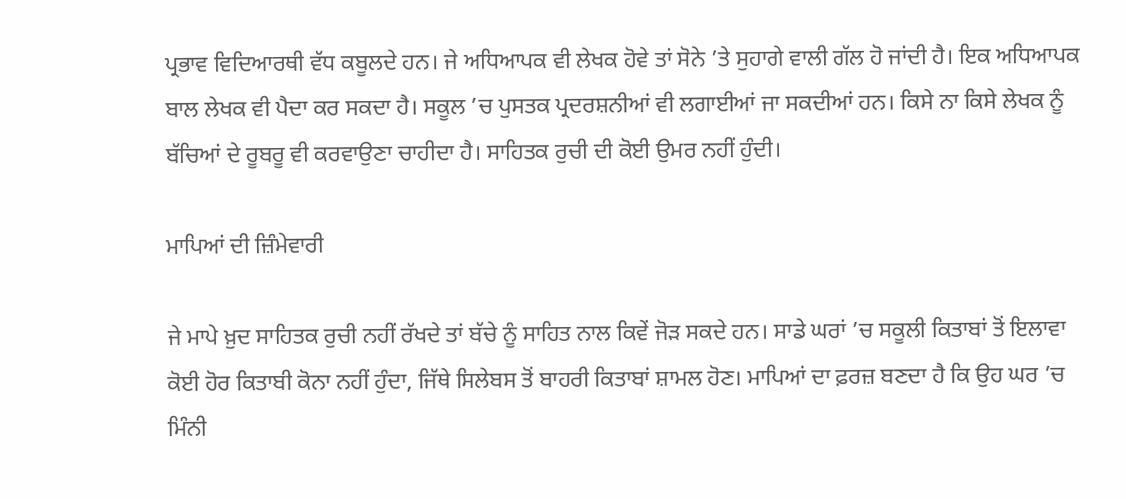ਪ੍ਰਭਾਵ ਵਿਦਿਆਰਥੀ ਵੱਧ ਕਬੂਲਦੇ ਹਨ। ਜੇ ਅਧਿਆਪਕ ਵੀ ਲੇਖਕ ਹੋਵੇ ਤਾਂ ਸੋਨੇ ’ਤੇ ਸੁਹਾਗੇ ਵਾਲੀ ਗੱਲ ਹੋ ਜਾਂਦੀ ਹੈ। ਇਕ ਅਧਿਆਪਕ ਬਾਲ ਲੇਖਕ ਵੀ ਪੈਦਾ ਕਰ ਸਕਦਾ ਹੈ। ਸਕੂਲ ’ਚ ਪੁਸਤਕ ਪ੍ਰਦਰਸ਼ਨੀਆਂ ਵੀ ਲਗਾਈਆਂ ਜਾ ਸਕਦੀਆਂ ਹਨ। ਕਿਸੇ ਨਾ ਕਿਸੇ ਲੇਖਕ ਨੂੰ ਬੱਚਿਆਂ ਦੇ ਰੂਬਰੂ ਵੀ ਕਰਵਾਉਣਾ ਚਾਹੀਦਾ ਹੈ। ਸਾਹਿਤਕ ਰੁਚੀ ਦੀ ਕੋਈ ਉਮਰ ਨਹੀਂ ਹੁੰਦੀ।

ਮਾਪਿਆਂ ਦੀ ਜ਼ਿੰਮੇਵਾਰੀ

ਜੇ ਮਾਪੇ ਖ਼ੁਦ ਸਾਹਿਤਕ ਰੁਚੀ ਨਹੀਂ ਰੱਖਦੇ ਤਾਂ ਬੱਚੇ ਨੂੰ ਸਾਹਿਤ ਨਾਲ ਕਿਵੇਂ ਜੋੜ ਸਕਦੇ ਹਨ। ਸਾਡੇ ਘਰਾਂ ’ਚ ਸਕੂਲੀ ਕਿਤਾਬਾਂ ਤੋਂ ਇਲਾਵਾ ਕੋਈ ਹੋਰ ਕਿਤਾਬੀ ਕੋਨਾ ਨਹੀਂ ਹੁੰਦਾ, ਜਿੱਥੇ ਸਿਲੇਬਸ ਤੋਂ ਬਾਹਰੀ ਕਿਤਾਬਾਂ ਸ਼ਾਮਲ ਹੋਣ। ਮਾਪਿਆਂ ਦਾ ਫ਼ਰਜ਼ ਬਣਦਾ ਹੈ ਕਿ ਉਹ ਘਰ ’ਚ ਮਿੰਨੀ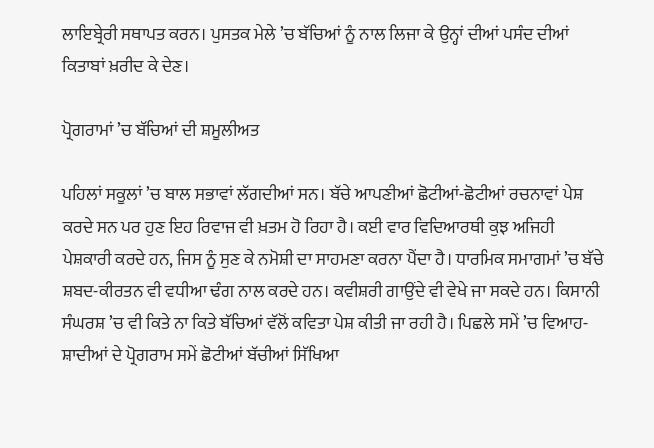ਲਾਇਬ੍ਰੇਰੀ ਸਥਾਪਤ ਕਰਨ। ਪੁਸਤਕ ਮੇਲੇ ’ਚ ਬੱਚਿਆਂ ਨੂੰ ਨਾਲ ਲਿਜਾ ਕੇ ਉਨ੍ਹਾਂ ਦੀਆਂ ਪਸੰਦ ਦੀਆਂ ਕਿਤਾਬਾਂ ਖ਼ਰੀਦ ਕੇ ਦੇਣ।

ਪ੍ਰੋਗਰਾਮਾਂ ’ਚ ਬੱਚਿਆਂ ਦੀ ਸ਼ਮੂਲੀਅਤ

ਪਹਿਲਾਂ ਸਕੂਲਾਂ ’ਚ ਬਾਲ ਸਭਾਵਾਂ ਲੱਗਦੀਆਂ ਸਨ। ਬੱਚੇ ਆਪਣੀਆਂ ਛੋਟੀਆਂ-ਛੋਟੀਆਂ ਰਚਨਾਵਾਂ ਪੇਸ਼ ਕਰਦੇ ਸਨ ਪਰ ਹੁਣ ਇਹ ਰਿਵਾਜ ਵੀ ਖ਼ਤਮ ਹੋ ਰਿਹਾ ਹੈ। ਕਈ ਵਾਰ ਵਿਦਿਆਰਥੀ ਕੁਝ ਅਜਿਹੀ ਪੇਸ਼ਕਾਰੀ ਕਰਦੇ ਹਨ, ਜਿਸ ਨੂੰ ਸੁਣ ਕੇ ਨਮੋਸ਼ੀ ਦਾ ਸਾਹਮਣਾ ਕਰਨਾ ਪੈਂਦਾ ਹੈ। ਧਾਰਮਿਕ ਸਮਾਗਮਾਂ ’ਚ ਬੱਚੇ ਸ਼ਬਦ-ਕੀਰਤਨ ਵੀ ਵਧੀਆ ਢੰਗ ਨਾਲ ਕਰਦੇ ਹਨ। ਕਵੀਸ਼ਰੀ ਗਾਉਂਦੇ ਵੀ ਵੇਖੇ ਜਾ ਸਕਦੇ ਹਨ। ਕਿਸਾਨੀ ਸੰਘਰਸ਼ ’ਚ ਵੀ ਕਿਤੇ ਨਾ ਕਿਤੇ ਬੱਚਿਆਂ ਵੱਲੋਂ ਕਵਿਤਾ ਪੇਸ਼ ਕੀਤੀ ਜਾ ਰਹੀ ਹੈ। ਪਿਛਲੇ ਸਮੇਂ ’ਚ ਵਿਆਹ-ਸ਼ਾਦੀਆਂ ਦੇ ਪ੍ਰੋਗਰਾਮ ਸਮੇਂ ਛੋਟੀਆਂ ਬੱਚੀਆਂ ਸਿੱਖਿਆ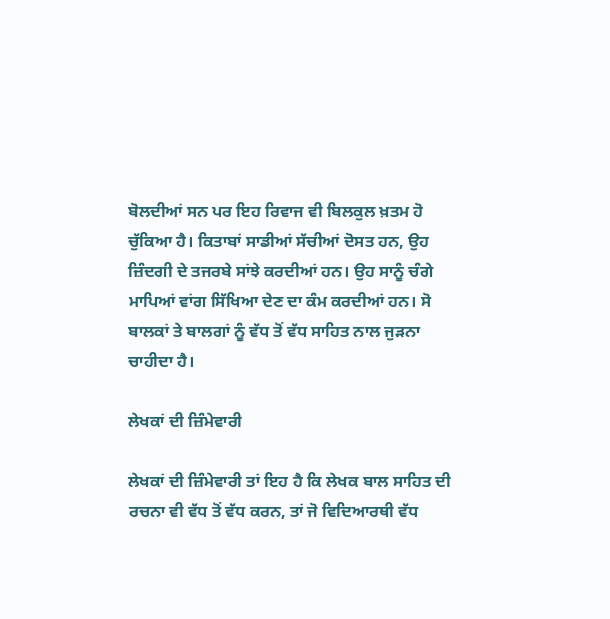ਬੋਲਦੀਆਂ ਸਨ ਪਰ ਇਹ ਰਿਵਾਜ ਵੀ ਬਿਲਕੁਲ ਖ਼ਤਮ ਹੋ ਚੁੱਕਿਆ ਹੈ। ਕਿਤਾਬਾਂ ਸਾਡੀਆਂ ਸੱਚੀਆਂ ਦੋਸਤ ਹਨ, ਉਹ ਜ਼ਿੰਦਗੀ ਦੇ ਤਜਰਬੇ ਸਾਂਝੇ ਕਰਦੀਆਂ ਹਨ। ਉਹ ਸਾਨੂੰ ਚੰਗੇ ਮਾਪਿਆਂ ਵਾਂਗ ਸਿੱਖਿਆ ਦੇਣ ਦਾ ਕੰਮ ਕਰਦੀਆਂ ਹਨ। ਸੋ ਬਾਲਕਾਂ ਤੇ ਬਾਲਗਾਂ ਨੂੰ ਵੱਧ ਤੋਂ ਵੱਧ ਸਾਹਿਤ ਨਾਲ ਜੁੜਨਾ ਚਾਹੀਦਾ ਹੈ।

ਲੇਖਕਾਂ ਦੀ ਜ਼ਿੰਮੇਵਾਰੀ

ਲੇਖਕਾਂ ਦੀ ਜ਼ਿੰਮੇਵਾਰੀ ਤਾਂ ਇਹ ਹੈ ਕਿ ਲੇਖਕ ਬਾਲ ਸਾਹਿਤ ਦੀ ਰਚਨਾ ਵੀ ਵੱਧ ਤੋਂ ਵੱਧ ਕਰਨ, ਤਾਂ ਜੋ ਵਿਦਿਆਰਥੀ ਵੱਧ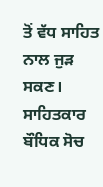ਤੋਂ ਵੱਧ ਸਾਹਿਤ ਨਾਲ ਜੁੜ ਸਕਣ। ਸਾਹਿਤਕਾਰ ਬੌਧਿਕ ਸੋਚ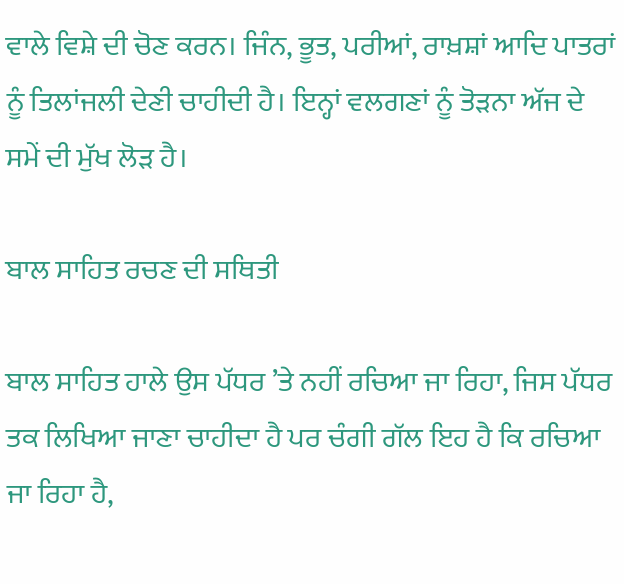ਵਾਲੇ ਵਿਸ਼ੇ ਦੀ ਚੋਣ ਕਰਨ। ਜਿੰਨ, ਭੂਤ, ਪਰੀਆਂ, ਰਾਖ਼ਸ਼ਾਂ ਆਦਿ ਪਾਤਰਾਂ ਨੂੰ ਤਿਲਾਂਜਲੀ ਦੇਣੀ ਚਾਹੀਦੀ ਹੈ। ਇਨ੍ਹਾਂ ਵਲਗਣਾਂ ਨੂੰ ਤੋੜਨਾ ਅੱਜ ਦੇ ਸਮੇਂ ਦੀ ਮੁੱਖ ਲੋੜ ਹੈ।

ਬਾਲ ਸਾਹਿਤ ਰਚਣ ਦੀ ਸਥਿਤੀ

ਬਾਲ ਸਾਹਿਤ ਹਾਲੇ ਉਸ ਪੱਧਰ ’ਤੇ ਨਹੀਂ ਰਚਿਆ ਜਾ ਰਿਹਾ, ਜਿਸ ਪੱਧਰ ਤਕ ਲਿਖਿਆ ਜਾਣਾ ਚਾਹੀਦਾ ਹੈ ਪਰ ਚੰਗੀ ਗੱਲ ਇਹ ਹੈ ਕਿ ਰਚਿਆ ਜਾ ਰਿਹਾ ਹੈ,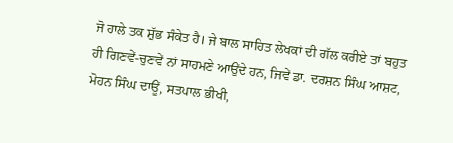ਜੋ ਹਾਲੇ ਤਕ ਸ਼ੁੱਭ ਸੰਕੇਤ ਹੈ। ਜੇ ਬਾਲ ਸਾਹਿਤ ਲੇਖਕਾਂ ਦੀ ਗੱਲ ਕਰੀਏ ਤਾਂ ਬਹੁਤ ਹੀ ਗਿਣਵੇਂ-ਚੁਣਵੇਂ ਨਾਂ ਸਾਹਮਣੇ ਆਉਂਦੇ ਹਨ, ਜਿਵੇਂ ਡਾ. ਦਰਸ਼ਨ ਸਿੰਘ ਆਸ਼ਟ, ਮੋਹਨ ਸਿੰਘ ਦਾਊਂ, ਸਤਪਾਲ ਭੀਖੀ,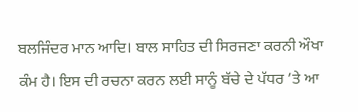ਬਲਜਿੰਦਰ ਮਾਨ ਆਦਿ। ਬਾਲ ਸਾਹਿਤ ਦੀ ਸਿਰਜਣਾ ਕਰਨੀ ਔਖਾ ਕੰਮ ਹੈ। ਇਸ ਦੀ ਰਚਨਾ ਕਰਨ ਲਈ ਸਾਨੂੰ ਬੱਚੇ ਦੇ ਪੱਧਰ ’ਤੇ ਆ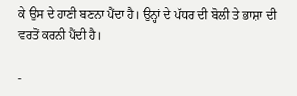ਕੇ ਉਸ ਦੇ ਹਾਣੀ ਬਣਨਾ ਪੈਂਦਾ ਹੈ। ਉਨ੍ਹਾਂ ਦੇ ਪੱਧਰ ਦੀ ਬੋਲੀ ਤੇ ਭਾਸ਼ਾ ਦੀ ਵਰਤੋਂ ਕਰਨੀ ਪੈਂਦੀ ਹੈ।

-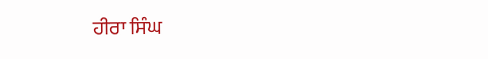ਹੀਰਾ ਸਿੰਘ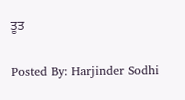ਤੂਤ

Posted By: Harjinder Sodhi